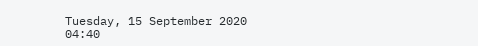Tuesday, 15 September 2020 04:40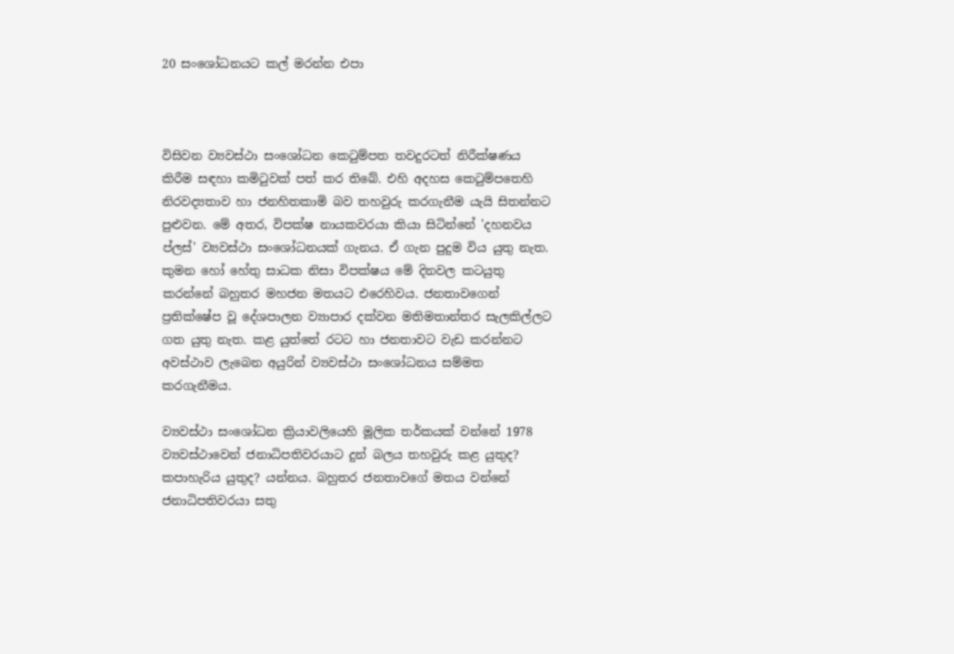20 සංශෝධනයට කල් මරන්න එපා



විසිවන ව්‍යවස්ථා සංශෝධන කෙටුම්පත තවදුරටත් නිරීක්ෂණය කිරීම සඳහා කමිටුවක් පත් කර ති‍බේ. එහි අදහස කෙටුම්පතෙහි නිරවද්‍යතාව හා ජනහිතකාමි බව තහවුරු කරගැනීම යැයි සිතන්නට පුළුවන. මේ අතර, විපක්ෂ නායකවරයා කියා සිටින්නේ 'දහනවය ප්ලස්' ව්‍යවස්ථා සංශෝධනයක් ගැනය. ඒ ගැන පුදුම විය යුතු නැත. කුමන හෝ හේතු සාධක නිසා විපක්ෂය මේ දිනවල කටයුතු කරන්නේ බහුතර මහජන මතයට එරෙහිවය. ජනතාවගෙන් ප්‍රතික්ෂේප වූ දේශපාලන ව්‍යාපාර දක්වන මතිමතාන්තර සැලකිල්ලට ගත යුතු නැත. කළ යුත්තේ රටට හා ජනතාවට වැඩ කරන්නට අවස්ථාව ලැබෙන අයුරින් ව්‍යවස්ථා සංශෝධනය සම්මත කරගැනීමය.

ව්‍යවස්ථා සංශෝධන ක්‍රියාවලියෙහි මූලික තර්කයක් වන්නේ 1978 ව්‍යවස්ථාවෙන් ජනාධිපතිවරයාට දුන් බලය තහවුරු කළ යුතුද? කපාහැරිය යුතුද? යන්නය. බහුතර ජනතාවගේ මතය වන්නේ ජනාධිපතිවරයා සතු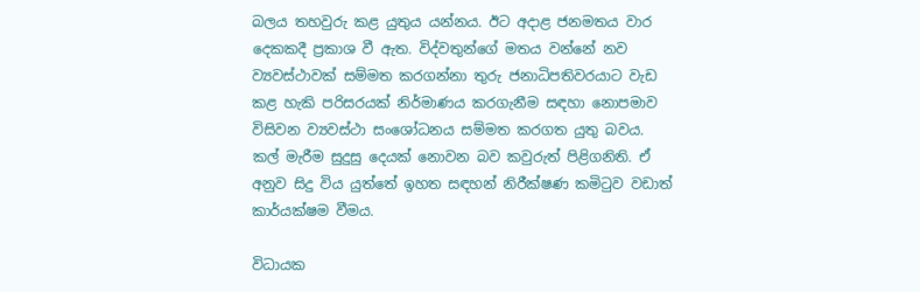බලය තහවුරු කළ යුතුය යන්නය. ඊට ‍අදාළ ජනමතය වාර දෙකකදී ප්‍රකාශ වී ඇත. විද්වතුන්ගේ මතය වන්නේ නව ව්‍යවස්ථාවක් සම්මත කරගන්නා තුරු ජනාධිපතිවරයාට වැඩ කළ හැකි පරිසරයක් නිර්මාණය කරගැනීම සඳහා නොපමාව විසිවන ව්‍යවස්ථා සංශෝධනය සම්මත කරගත යුතු බවය. කල් මැරීම සුදුසු දෙයක් නොවන බව කවුරුත් පිළිගනිති. ඒ අනුව සිදු විය යුත්තේ ඉහත සඳහන් නිරීක්ෂණ කමිටුව වඩාත් කාර්යක්ෂම වීමය.

විධායක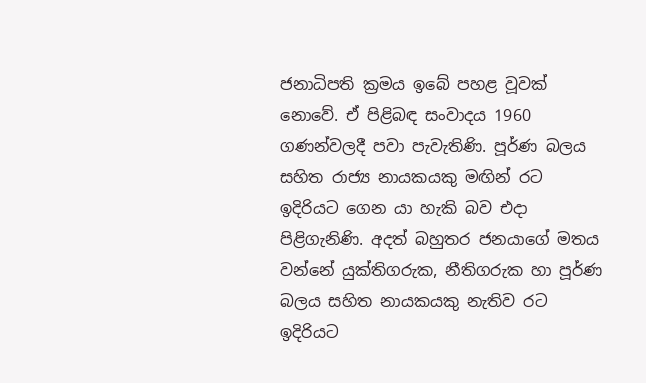ජනාධිපති ක්‍රමය ඉබේ පහළ වූවක් නොවේ. ඒ පිළිබඳ සංවාදය 1960 ගණන්වලදී පවා පැවැතිණි. පූර්ණ බලය සහිත රාජ්‍ය නායකයකු මඟින් රට ඉදිරියට ගෙන යා හැකි බව එදා පිළිගැනිණි. අදත් බහුතර ජනයාගේ මතය වන්නේ යුක්තිගරුක, නීතිගරුක හා පූර්ණ බලය සහිත නායකයකු නැතිව රට ඉදිරියට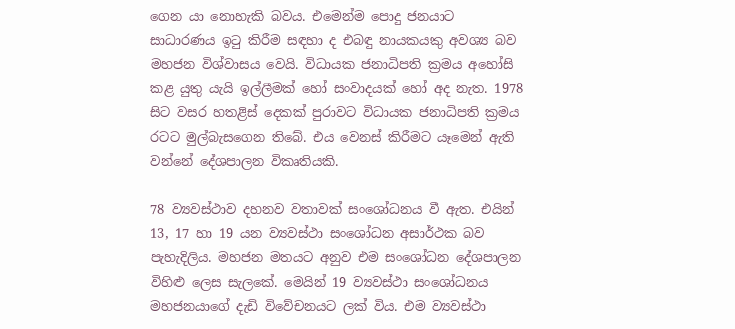ගෙන යා නොහැකි බවය. එමෙන්ම පොදු ජනයාට සාධාරණය ඉටු කිරීම සඳහා ද එබඳු නායකයකු අවශ්‍ය බව මහජන විශ්වාසය වෙයි. විධායක ජනාධිපති ක්‍රමය අහෝසි කළ යුතු යැයි ඉල්ලීමක් හෝ සංවාදයක් හෝ අද නැත. 1978 සිට වසර හතළිස් දෙකක් පුරාවට විධායක ජනාධිපති ක්‍රමය රටට මුල්බැසගෙන තිබේ. එය වෙනස් කිරීමට යෑමෙන් ඇති වන්නේ දේශපාලන විකෘතියකි.

78 ව්‍යවස්ථාව දහනව වතාවක් සංශෝධනය වී ඇත. එයින් 13, 17 හා 19 යන ව්‍යවස්ථා සංශෝධන අසාර්ථක බව පැහැදිලිය. මහජන මතයට අනුව එම සංශෝධන දේශපාලන විහිළු ලෙස සැලකේ. මෙයින් 19 ව්‍යවස්ථා සංශෝධනය මහජනයාගේ දැඩි විවේචනයට ලක් විය. එම ව්‍යවස්ථා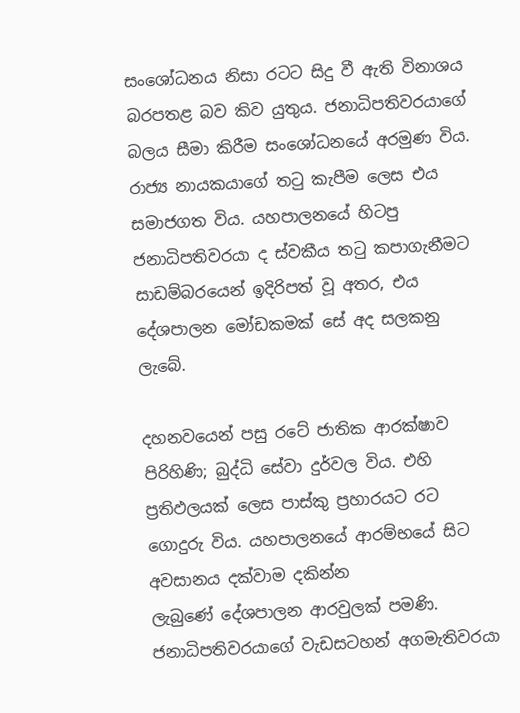සංශෝධනය නිසා රටට සිදු වී ඇති විනාශය බරපතළ බව කිව යුතුය. ජනාධිපතිවරයාගේ බලය සීමා කිරීම සංශෝධනයේ අරමුණ විය. රාජ්‍ය නායකයාගේ තටු කැපීම ලෙස එය සමාජගත විය. යහපාලනයේ හිටපු ජනාධිපතිවරයා ද ස්වකීය තටු කපාගැනීමට සාඩම්බරයෙන් ඉදිරිපත් වූ අතර, එය දේශපාලන මෝඩකමක් සේ අද සලකනු ලැබේ.

දහනවයෙන් පසු රටේ ජාතික ආරක්ෂාව පිරිහිණි; බුද්ධි සේවා දුර්වල විය. එහි ප්‍රතිඵලයක් ලෙස පාස්කු ප්‍රහාරයට රට ගොදුරු විය. යහපාලනයේ ආරම්භයේ සිට අවසානය දක්වාම දකින්න ලැබුණේ ‍දේශපාලන ආරවුලක් පමණි. ජනාධිපතිවරයාගේ වැඩසටහන් අගමැතිවරයා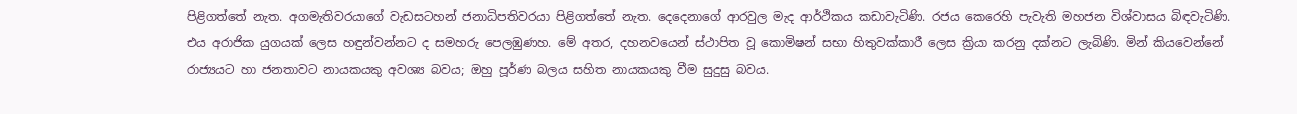පිළිගත්තේ නැත. අගමැතිවරයාගේ වැඩසටහන් ජනාධිපතිවරයා පිළිගත්තේ නැත. දෙදෙනාගේ ආරවුල මැද ආර්ථිකය කඩාවැටිණි. රජය කෙරෙහි පැවැති මහජන විශ්වාසය බිඳවැටිණි. එය අරාජික යුගයක් ලෙස හඳුන්වන්නට ද සමහරු පෙලඹුණහ. මේ අතර, දහනවයෙන් ස්ථාපිත වූ කොමිෂන් සභා හිතුවක්කාරී ලෙස ක්‍රියා කරනු දක්නට ලැබිණි. මින් කියවෙන්නේ රාජ්‍යයට හා ජනතාවට නායකයකු අවශ්‍ය බවය; ඔහු පූර්ණ බලය සහිත නායකයකු වීම සුදුසු බවය.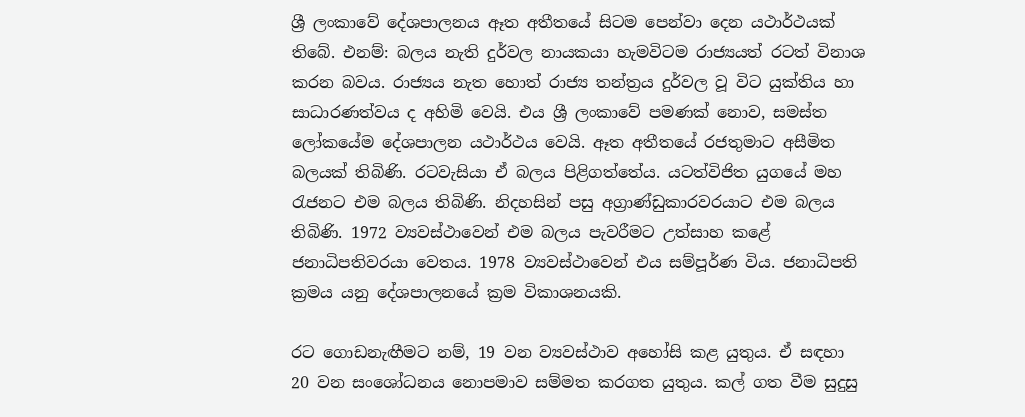ශ්‍රී ලංකාවේ දේශපාලනය ඈත අතීතයේ සිටම පෙන්වා දෙන යථාර්ථයක් තිබේ. එනම්: බලය නැති දුර්වල නායකයා හැමවිටම රාජ්‍යයත් රටත් විනාශ කරන බවය. රාජ්‍යය නැත හොත් රාජ්‍ය තන්ත්‍රය දුර්වල වූ විට යුක්තිය හා සාධාරණත්වය ද අහිමි වෙයි. එය ශ්‍රී ලංකාවේ පමණක් නොව, සමස්ත ලෝකයේම දේශපාලන යථාර්ථය වෙයි. ඈත අතීතයේ රජතුමාට අසීමිත බලයක් තිබිණි. රටවැසියා ඒ බලය පිළිගත්තේය. යටත්විජිත යුගයේ මහ රැජනට එම බලය තිබිණි. නිදහසින් පසු අග්‍රාණ්ඩුකාරවරයාට එම බලය තිබිණි. 1972 ව්‍යවස්ථාවෙන් එම බලය පැවරීමට උත්සාහ කළේ ජනාධිපතිවරයා වෙතය. 1978 ව්‍යවස්ථාවෙන් එය සම්පූර්ණ විය. ජනාධිපති ක්‍රමය යනු දේශපාලනයේ ක්‍රම විකාශනයකි.

රට ගොඩනැඟීමට නම්, 19 වන ව්‍යවස්ථාව අහෝසි කළ යුතුය. ඒ සඳහා 20 වන සංශෝධනය නොපමාව සම්මත කරගත යුතුය. කල් ගත වීම සුදුසු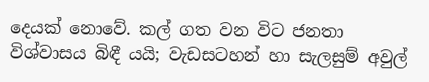දෙයක් නොවේ. කල් ගත වන විට ජනතා විශ්වාසය බිඳී යයි; වැඩසටහන් හා සැලසුම් අවුල්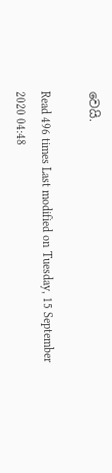වෙයි.

Read 496 times Last modified on Tuesday, 15 September 2020 04:48